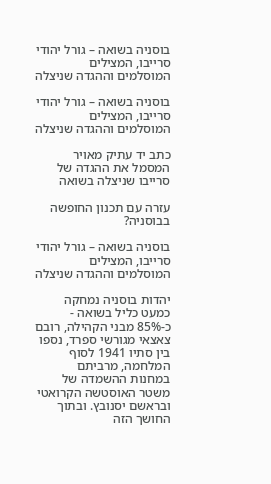בוסניה בשואה – גורל יהודי סרייבו, המצילים המוסלמים וההגדה שניצלה

בוסניה בשואה – גורל יהודי סרייבו, המצילים המוסלמים וההגדה שניצלה

כתב יד עתיק מאויר המסמל את ההגדה של סרייבו שניצלה בשואה

עזרה עם תכנון החופשה בבוסניה?

בוסניה בשואה – גורל יהודי סרייבו, המצילים המוסלמים וההגדה שניצלה

יהדות בוסניה נמחקה כמעט כליל בשואה - כ-85% מבני הקהילה, רובם צאצאי מגורשי ספרד, נספו בין סתיו 1941 לסוף המלחמה, מרביתם במחנות ההשמדה של משטר האוסטשה הקרואטי ובראשם יסנובץ. ובתוך החושך הזה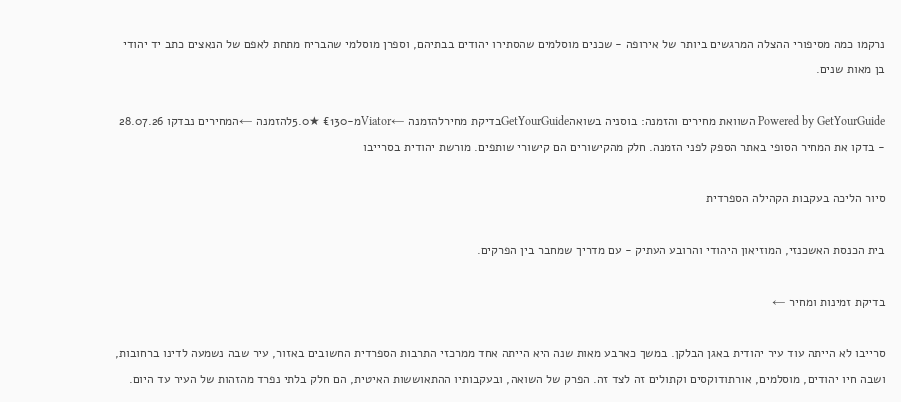נרקמו כמה מסיפורי ההצלה המרגשים ביותר של אירופה - שכנים מוסלמים שהסתירו יהודים בבתיהם, וספרן מוסלמי שהבריח מתחת לאפם של הנאצים כתב יד יהודי בן מאות שנים.

Powered by GetYourGuide השוואת מחירים והזמנה: בוסניה בשואהGetYourGuideבדיקת מחירלהזמנה ←Viatorמ-€130 ★5.0להזמנה ←המחירים נבדקו 28.07.26 - בדקו את המחיר הסופי באתר הספק לפני הזמנה. חלק מהקישורים הם קישורי שותפים. מורשת יהודית בסרייבו

סיור הליכה בעקבות הקהילה הספרדית

בית הכנסת האשכנזי, המוזיאון היהודי והרובע העתיק - עם מדריך שמחבר בין הפרקים.

בדיקת זמינות ומחיר ←

סרייבו לא הייתה עוד עיר יהודית באגן הבלקן. במשך כארבע מאות שנה היא הייתה אחד ממרכזי התרבות הספרדית החשובים באזור, עיר שבה נשמעה לדינו ברחובות, ושבה חיו יהודים, מוסלמים, אורתודוקסים וקתולים זה לצד זה. הפרק של השואה, ובעקבותיו ההתאוששות האיטית, הם חלק בלתי נפרד מהזהות של העיר עד היום.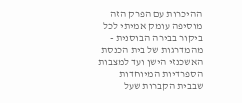ההיכרות עם הפרק הזה מוסיפה עומק אמיתי לכל ביקור בבירה הבוסנית - מהמדרגות של בית הכנסת האשכנזי הישן ועד למצבות הספרדיות המיוחדות שבבית הקברות שעל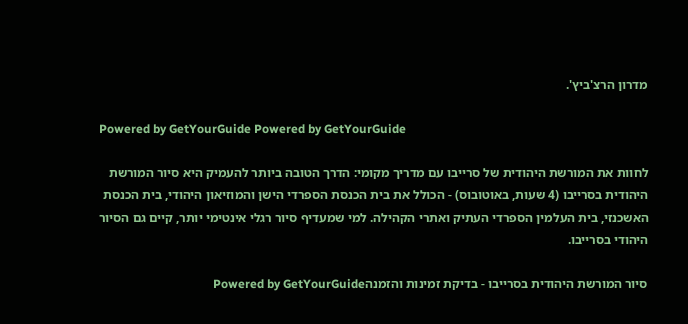מדרון הרצ'ביץ'.

Powered by GetYourGuide Powered by GetYourGuide

לחוות את המורשת היהודית של סרייבו עם מדריך מקומי: הדרך הטובה ביותר להעמיק היא סיור המורשת היהודית בסרייבו (4 שעות, באוטובוס) - הכולל את בית הכנסת הספרדי הישן והמוזיאון היהודי, בית הכנסת האשכנזי, בית העלמין הספרדי העתיק ואתרי הקהילה. למי שמעדיף סיור רגלי אינטימי יותר, קיים גם הסיור היהודי בסרייבו.

סיור המורשת היהודית בסרייבו - בדיקת זמינות והזמנהPowered by GetYourGuide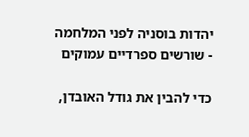יהדות בוסניה לפני המלחמה - שורשים ספרדיים עמוקים

כדי להבין את גודל האובדן,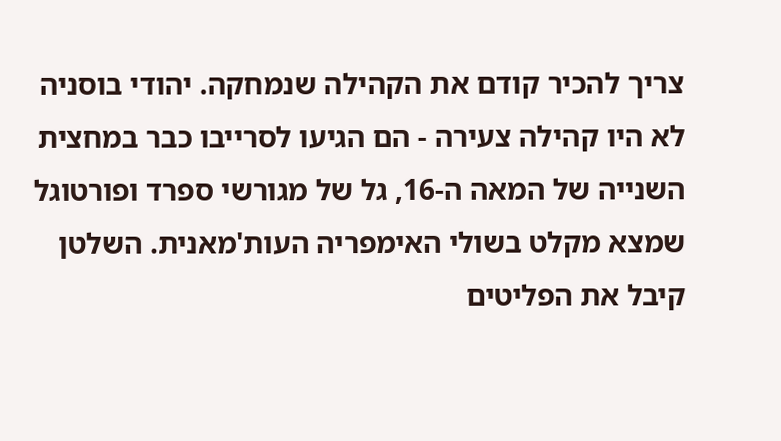צריך להכיר קודם את הקהילה שנמחקה. יהודי בוסניה לא היו קהילה צעירה - הם הגיעו לסרייבו כבר במחצית השנייה של המאה ה-16, גל של מגורשי ספרד ופורטוגל שמצא מקלט בשולי האימפריה העות'מאנית. השלטן קיבל את הפליטים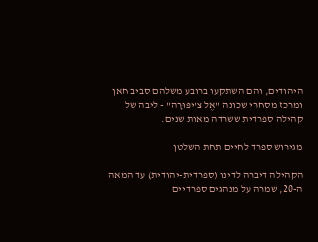היהודים, והם השתקעו ברובע משלהם סביב חאן ומרכז מסחרי שכונה "אֶל צ'יפּוּרָה" - ליבה של קהילה ספרדית ששרדה מאות שנים.

מגירוש ספרד לחיים תחת השלטן

הקהילה דיברה לדינו (ספרדית-יהודית) עד המאה ה-20, שמרה על מנהגים ספרדיים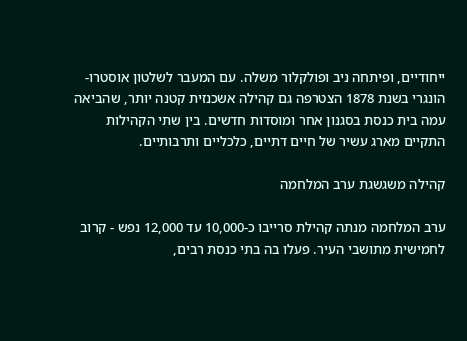ייחודיים, ופיתחה ניב ופולקלור משלה. עם המעבר לשלטון אוסטרו-הונגרי בשנת 1878 הצטרפה גם קהילה אשכנזית קטנה יותר, שהביאה עמה בית כנסת בסגנון אחר ומוסדות חדשים. בין שתי הקהילות התקיים מארג עשיר של חיים דתיים, כלכליים ותרבותיים.

קהילה משגשגת ערב המלחמה

ערב המלחמה מנתה קהילת סרייבו כ-10,000 עד 12,000 נפש - קרוב לחמישית מתושבי העיר. פעלו בה בתי כנסת רבים,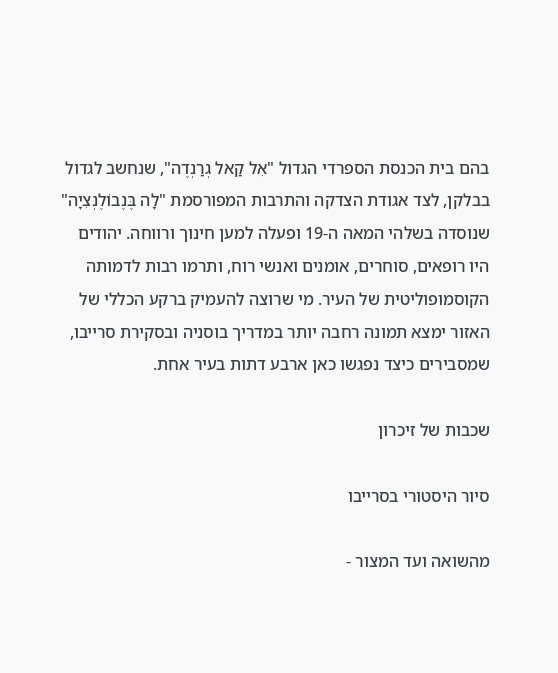בהם בית הכנסת הספרדי הגדול "אִל קַאל גְרַנְדֶה", שנחשב לגדול בבלקן, לצד אגודת הצדקה והתרבות המפורסמת "לָה בֶּנֶבוֹלֶנְצִיָה" שנוסדה בשלהי המאה ה-19 ופעלה למען חינוך ורווחה. יהודים היו רופאים, סוחרים, אומנים ואנשי רוח, ותרמו רבות לדמותה הקוסמופוליטית של העיר. מי שרוצה להעמיק ברקע הכללי של האזור ימצא תמונה רחבה יותר במדריך בוסניה ובסקירת סרייבו, שמסבירים כיצד נפגשו כאן ארבע דתות בעיר אחת.

שכבות של זיכרון

סיור היסטורי בסרייבו

מהשואה ועד המצור -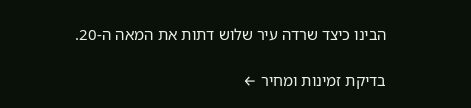הבינו כיצד שרדה עיר שלוש דתות את המאה ה-20.

בדיקת זמינות ומחיר ←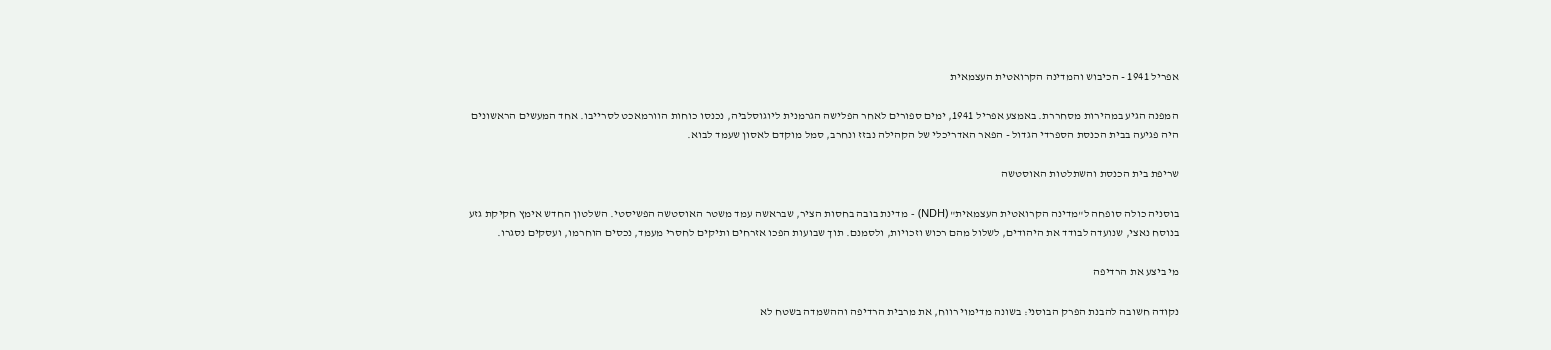אפריל 1941 - הכיבוש והמדינה הקרואטית העצמאית

המפנה הגיע במהירות מסחררת. באמצע אפריל 1941, ימים ספורים לאחר הפלישה הגרמנית ליוגוסלביה, נכנסו כוחות הוורמאכט לסרייבו. אחד המעשים הראשונים היה פגיעה בבית הכנסת הספרדי הגדול - הפאר האדריכלי של הקהילה נבזז ונחרב, סמל מוקדם לאסון שעמד לבוא.

שריפת בית הכנסת והשתלטות האוסטשה

בוסניה כולה סופחה ל"מדינה הקרואטית העצמאית" (NDH) - מדינת בובה בחסות הציר, שבראשה עמד משטר האוסטשה הפשיסטי. השלטון החדש אימץ חקיקת גזע בנוסח נאצי, שנועדה לבודד את היהודים, לשלול מהם רכוש וזכויות, ולסמנם. תוך שבועות הפכו אזרחים ותיקים לחסרי מעמד, נכסים הוחרמו, ועסקים נסגרו.

מי ביצע את הרדיפה

נקודה חשובה להבנת הפרק הבוסני: בשונה מדימוי רווח, את מרבית הרדיפה וההשמדה בשטח לא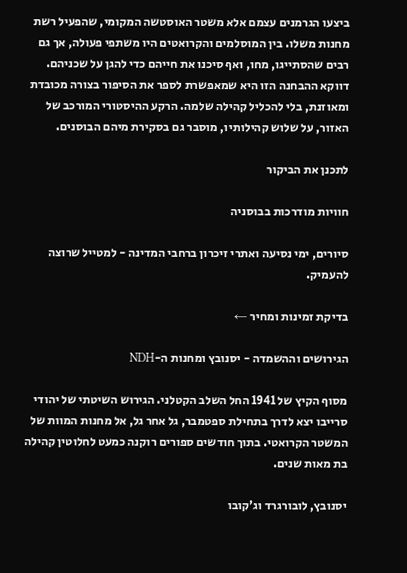ביצעו הגרמנים עצמם אלא משטר האוסטשה המקומי, שהפעיל רשת מחנות משלו. בין המוסלמים והקרואטים היו משתפי פעולה, אך גם רבים שהסתייגו, מחו, ואף סיכנו את חייהם כדי להגן על שכניהם. דווקא ההבחנה הזו היא שמאפשרת לספר את הסיפור בצורה מכובדת ומאוזנת, בלי להכליל קהילה שלמה. הרקע ההיסטורי המורכב של האזור, על שלוש קהילותיו, מוסבר גם בסקירת מיהם הבוסנים.

לתכנן את הביקור

חוויות מודרכות בבוסניה

סיורים, ימי נסיעה ואתרי זיכרון ברחבי המדינה - למטייל שרוצה להעמיק.

בדיקת זמינות ומחיר ←

הגירושים וההשמדה - יסנובץ ומחנות ה-NDH

מסוף הקיץ של 1941 החל השלב הקטלני. הגירוש השיטתי של יהודי סרייבו יצא לדרך בתחילת ספטמבר, גל אחר גל, אל מחנות המוות של המשטר הקרואטי. בתוך חודשים ספורים רוקנה כמעט לחלוטין קהילה בת מאות שנים.

יסנובץ, לובורגרד וג'קובו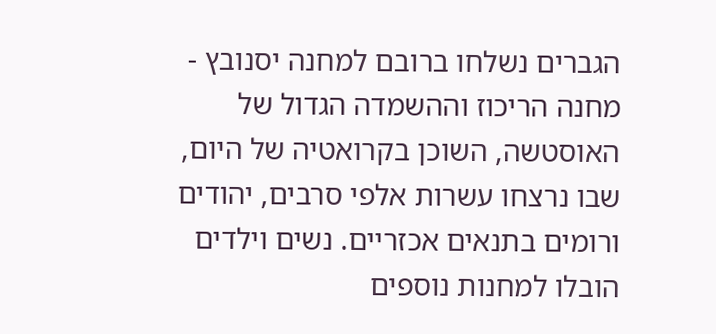הגברים נשלחו ברובם למחנה יסנובץ - מחנה הריכוז וההשמדה הגדול של האוסטשה, השוכן בקרואטיה של היום, שבו נרצחו עשרות אלפי סרבים, יהודים ורומים בתנאים אכזריים. נשים וילדים הובלו למחנות נוספים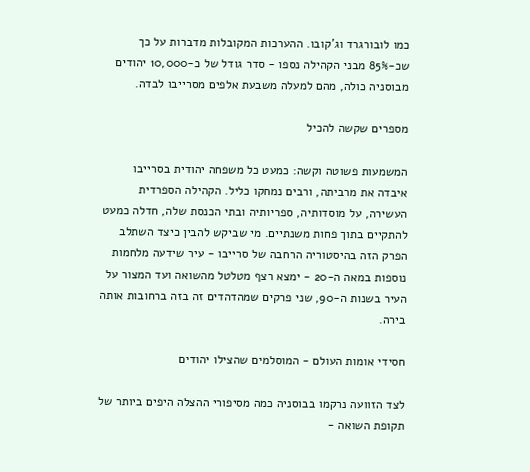כמו לובורגרד וג'קובו. ההערכות המקובלות מדברות על כך שכ-85% מבני הקהילה נספו - סדר גודל של כ-10,000 יהודים מבוסניה כולה, מהם למעלה משבעת אלפים מסרייבו לבדה.

מספרים שקשה להכיל

המשמעות פשוטה וקשה: כמעט כל משפחה יהודית בסרייבו איבדה את מרביתה, ורבים נמחקו כליל. הקהילה הספרדית העשירה, על מוסדותיה, ספריותיה ובתי הכנסת שלה, חדלה כמעט להתקיים בתוך פחות משנתיים. מי שביקש להבין כיצד השתלב הפרק הזה בהיסטוריה הרחבה של סרייבו - עיר שידעה מלחמות נוספות במאה ה-20 - ימצא רצף מטלטל מהשואה ועד המצור על העיר בשנות ה-90, שני פרקים שמהדהדים זה בזה ברחובות אותה בירה.

חסידי אומות העולם - המוסלמים שהצילו יהודים

לצד הזוועה נרקמו בבוסניה כמה מסיפורי ההצלה היפים ביותר של תקופת השואה -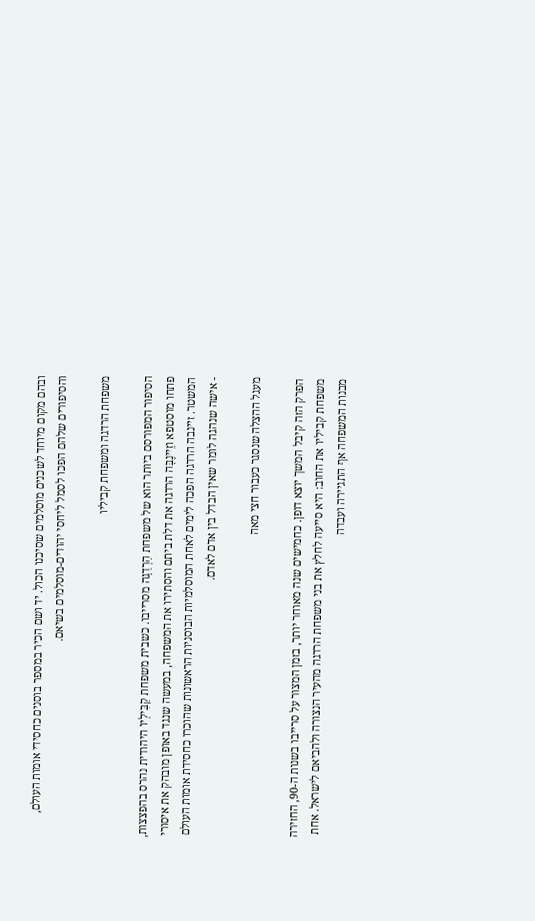ובהם מקום מיוחד לשכנים מוסלמים שסיכנו הכול. יד ושם הכיר במספר בוסנים כחסידי אומות העולם, והסיפורים שלהם הפכו לסמל ליחסי יהודים-מוסלמים בשיאם.

משפחת הרדגה ומשפחת קביליו

הסיפור המפורסם ביותר הוא של משפחת הַרְדַגָה מסרייבו. כשבית משפחת קַבִּילְיוֹ היהודית נהרס בהפצצות, פתחו מוסטפא וזֵיינֶבָּה הרדגה את דלת ביתם והסתירו את המשפחה, במעשה שנגד באופן מובהק את איסורי המשטר. זיינבה הרדגה הפכה לימים לאחת המוסלמיות הבוסניות הראשונות שהוכרו כחסידת אומות העולם - אישה שנהגה לומר שאין הבדל בין אדם לאדם.

מעגל ההצלה שנסגר כעבור חצי מאה

הפרק הזה קיבל המשך יוצא דופן. כחמישים שנה מאוחר יותר, בזמן המצור על סרייבו בשנות ה-90, החזירה משפחת קביליו את החוב: היא סייעה לחלץ את בני משפחת הרדגה מהעיר הנצורה ולהביאם לישראל. אחת מבנות המשפחה אף התגיירה ועבדה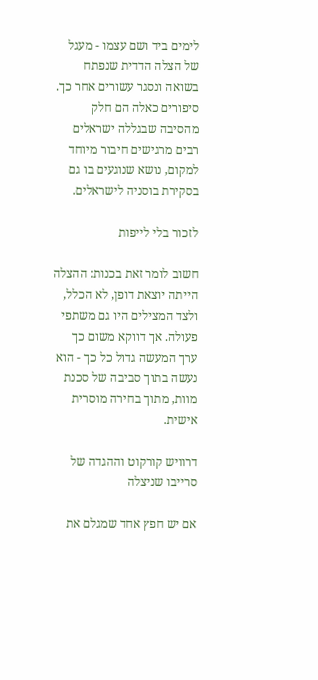לימים ביד ושם עצמו - מעגל של הצלה הדדית שנפתח בשואה ונסגר עשורים אחר כך. סיפורים כאלה הם חלק מהסיבה שבגללה ישראלים רבים מרגישים חיבור מיוחד למקום, נושא שנוגעים בו גם בסקירת בוסניה לישראלים.

לזכור בלי לייפות

חשוב לומר זאת בכנות: ההצלה הייתה יוצאת דופן, לא הכלל, ולצד המצילים היו גם משתפי פעולה. אך דווקא משום כך ערך המעשה גדול כל כך - הוא נעשה בתוך סביבה של סכנת מוות, מתוך בחירה מוסרית אישית.

דרוויש קורקוט וההגדה של סרייבו שניצלה

אם יש חפץ אחד שמגלם את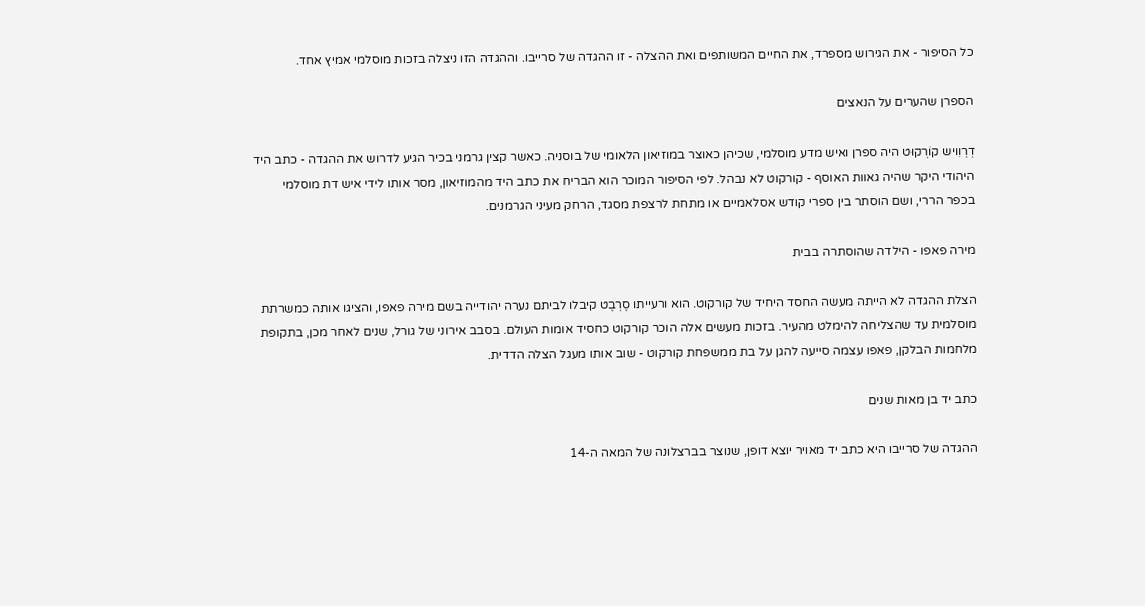כל הסיפור - את הגירוש מספרד, את החיים המשותפים ואת ההצלה - זו ההגדה של סרייבו. וההגדה הזו ניצלה בזכות מוסלמי אמיץ אחד.

הספרן שהערים על הנאצים

דְרְוִויש קוֹרְקוּט היה ספרן ואיש מדע מוסלמי, שכיהן כאוצר במוזיאון הלאומי של בוסניה. כאשר קצין גרמני בכיר הגיע לדרוש את ההגדה - כתב היד היהודי היקר שהיה גאוות האוסף - קורקוט לא נבהל. לפי הסיפור המוכר הוא הבריח את כתב היד מהמוזיאון, מסר אותו לידי איש דת מוסלמי בכפר הררי, ושם הוסתר בין ספרי קודש אסלאמיים או מתחת לרצפת מסגד, הרחק מעיני הגרמנים.

מירה פאפו - הילדה שהוסתרה בבית

הצלת ההגדה לא הייתה מעשה החסד היחיד של קורקוט. הוא ורעייתו סֶרְבֶט קיבלו לביתם נערה יהודייה בשם מירה פאפו, והציגו אותה כמשרתת מוסלמית עד שהצליחה להימלט מהעיר. בזכות מעשים אלה הוכר קורקוט כחסיד אומות העולם. בסבב אירוני של גורל, שנים לאחר מכן, בתקופת מלחמות הבלקן, פאפו עצמה סייעה להגן על בת ממשפחת קורקוט - שוב אותו מעגל הצלה הדדית.

כתב יד בן מאות שנים

ההגדה של סרייבו היא כתב יד מאויר יוצא דופן, שנוצר בברצלונה של המאה ה-14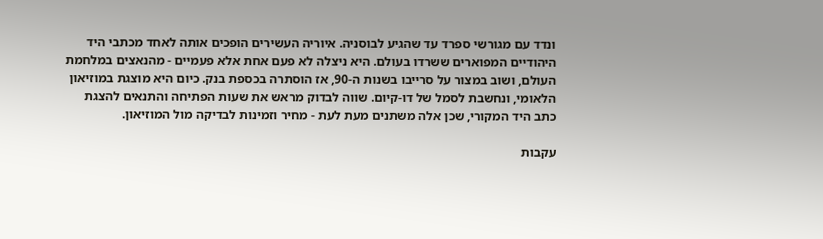ונדד עם מגורשי ספרד עד שהגיע לבוסניה. איוריה העשירים הופכים אותה לאחד מכתבי היד היהודיים המפוארים ששרדו בעולם. היא ניצלה לא פעם אחת אלא פעמיים - מהנאצים במלחמת העולם, ושוב במצור על סרייבו בשנות ה-90, אז הוסתרה בכספת בנק. כיום היא מוצגת במוזיאון הלאומי, ונחשבת לסמל של דו-קיום. שווה לבדוק מראש את שעות הפתיחה והתנאים להצגת כתב היד המקורי, שכן אלה משתנים מעת לעת - מחיר וזמינות לבדיקה מול המוזיאון.

עקבות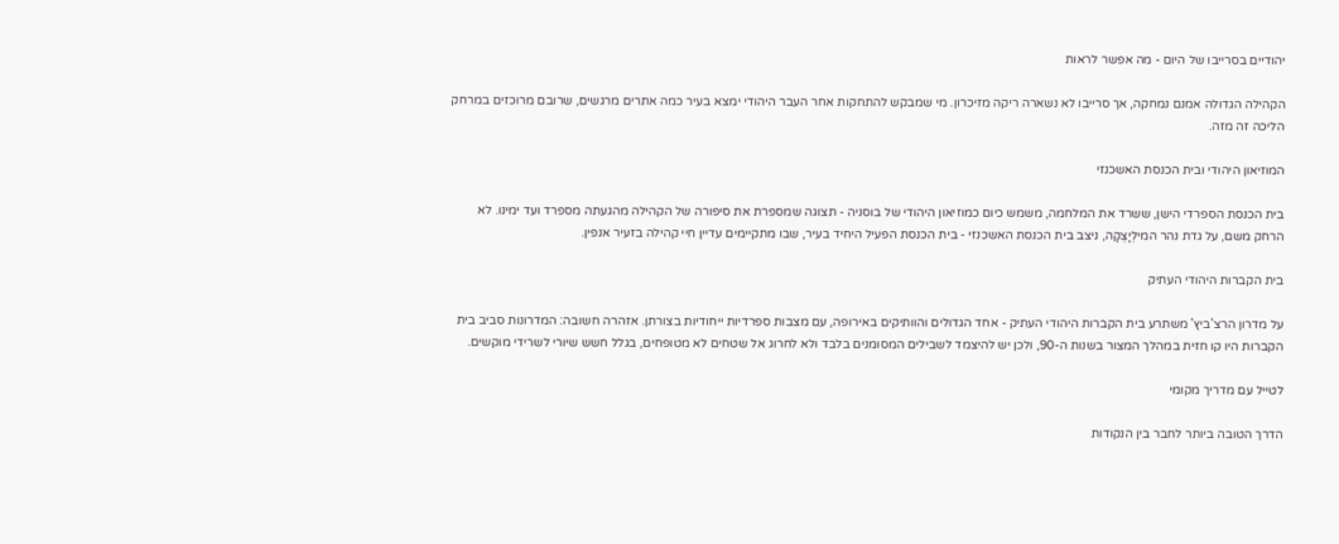יהודיים בסרייבו של היום - מה אפשר לראות

הקהילה הגדולה אמנם נמחקה, אך סרייבו לא נשארה ריקה מזיכרון. מי שמבקש להתחקות אחר העבר היהודי ימצא בעיר כמה אתרים מרגשים, שרובם מרוכזים במרחק הליכה זה מזה.

המוזיאון היהודי ובית הכנסת האשכנזי

בית הכנסת הספרדי הישן, ששרד את המלחמה, משמש כיום כמוזיאון היהודי של בוסניה - תצוגה שמספרת את סיפורה של הקהילה מהגעתה מספרד ועד ימינו. לא הרחק משם, על גדת נהר המילְיָצְקָה, ניצב בית הכנסת האשכנזי - בית הכנסת הפעיל היחיד בעיר, שבו מתקיימים עדיין חיי קהילה בזעיר אנפין.

בית הקברות היהודי העתיק

על מדרון הרצ'ביץ' משתרע בית הקברות היהודי העתיק - אחד הגדולים והוותיקים באירופה, עם מצבות ספרדיות ייחודיות בצורתן. אזהרה חשובה: המדרונות סביב בית הקברות היו קו חזית במהלך המצור בשנות ה-90, ולכן יש להיצמד לשבילים המסומנים בלבד ולא לחרוג אל שטחים לא מטופחים, בגלל חשש שיורי לשרידי מוקשים.

לטייל עם מדריך מקומי

הדרך הטובה ביותר לחבר בין הנקודות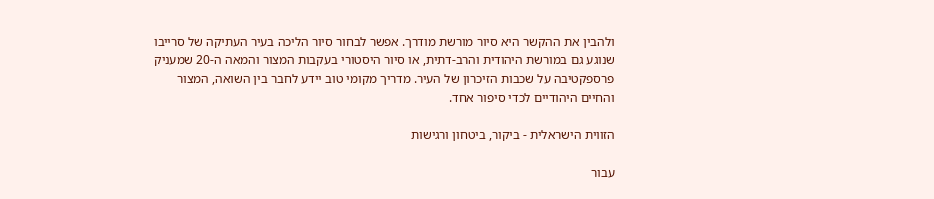ולהבין את ההקשר היא סיור מורשת מודרך. אפשר לבחור סיור הליכה בעיר העתיקה של סרייבו שנוגע גם במורשת היהודית והרב-דתית, או סיור היסטורי בעקבות המצור והמאה ה-20 שמעניק פרספקטיבה על שכבות הזיכרון של העיר. מדריך מקומי טוב יידע לחבר בין השואה, המצור והחיים היהודיים לכדי סיפור אחד.

הזווית הישראלית - ביקור, ביטחון ורגישות

עבור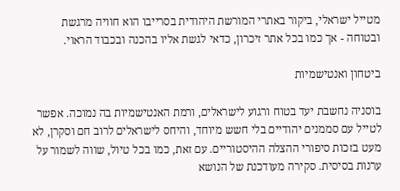מטייל ישראלי, ביקור באתרי המורשת היהודית בסרייבו הוא חוויה מרגשת ובטוחה - אך כמו בכל אתר זיכרון, כדאי לגשת אליו בהכנה ובכבוד הראוי.

ביטחון ואנטישמיות

בוסניה נחשבת יעד בטוח ורגוע לישראלים, ורמת האנטישמיות בה נמוכה. אפשר לטייל עם סממנים יהודיים בלי חשש מיוחד, והיחס לישראלים לרוב חם וסקרן, לא מעט בזכות סיפורי ההצלה ההיסטוריים. עם זאת, כמו בכל טיול, שווה לשמור על ערנות בסיסית. סקירה מעודכנת של הנושא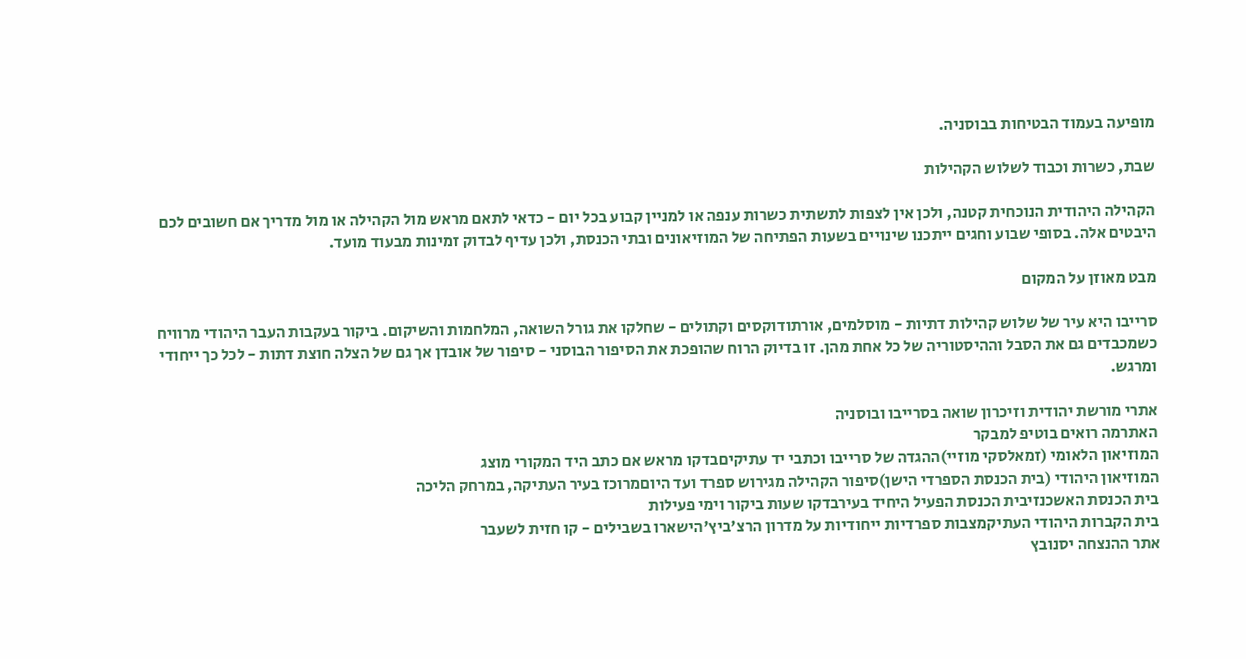מופיעה בעמוד הבטיחות בבוסניה.

שבת, כשרות וכבוד לשלוש הקהילות

הקהילה היהודית הנוכחית קטנה, ולכן אין לצפות לתשתית כשרות ענפה או למניין קבוע בכל יום - כדאי לתאם מראש מול הקהילה או מול מדריך אם חשובים לכם היבטים אלה. בסופי שבוע וחגים ייתכנו שינויים בשעות הפתיחה של המוזיאונים ובתי הכנסת, ולכן עדיף לבדוק זמינות מבעוד מועד.

מבט מאוזן על המקום

סרייבו היא עיר של שלוש קהילות דתיות - מוסלמים, אורתודוקסים וקתולים - שחלקו את גורל השואה, המלחמות והשיקום. ביקור בעקבות העבר היהודי מרוויח כשמכבדים גם את הסבל וההיסטוריה של כל אחת מהן. זו בדיוק הרוח שהופכת את הסיפור הבוסני - סיפור של אובדן אך גם של הצלה חוצת דתות - לכל כך ייחודי ומרגש.

אתרי מורשת יהודית וזיכרון שואה בסרייבו ובוסניה
האתרמה רואים בוטיפ למבקר
המוזיאון הלאומי (זמאלסקי מוזיי)ההגדה של סרייבו וכתבי יד עתיקיםבדקו מראש אם כתב היד המקורי מוצג
המוזיאון היהודי (בית הכנסת הספרדי הישן)סיפור הקהילה מגירוש ספרד ועד היוםמרוכז בעיר העתיקה, במרחק הליכה
בית הכנסת האשכנזיבית הכנסת הפעיל היחיד בעירבדקו שעות ביקור וימי פעילות
בית הקברות היהודי העתיקמצבות ספרדיות ייחודיות על מדרון הרצ'ביץ'הישארו בשבילים - קו חזית לשעבר
אתר ההנצחה יסנובץ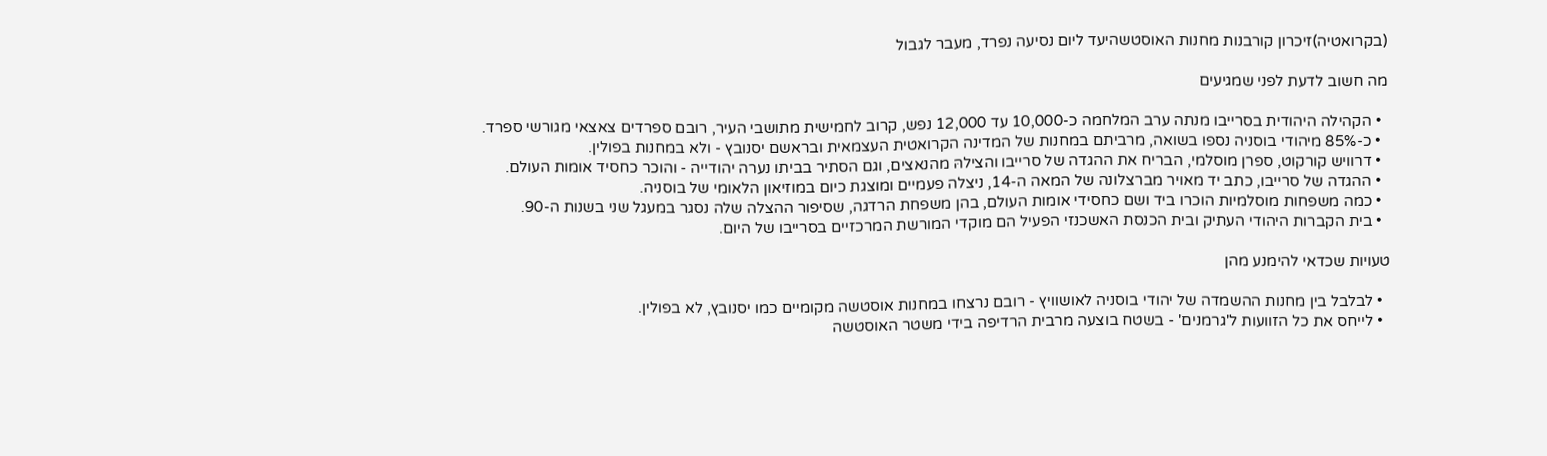(בקרואטיה)זיכרון קורבנות מחנות האוסטשהיעד ליום נסיעה נפרד, מעבר לגבול

מה חשוב לדעת לפני שמגיעים

  • הקהילה היהודית בסרייבו מנתה ערב המלחמה כ-10,000 עד 12,000 נפש, קרוב לחמישית מתושבי העיר, רובם ספרדים צאצאי מגורשי ספרד.
  • כ-85% מיהודי בוסניה נספו בשואה, מרביתם במחנות של המדינה הקרואטית העצמאית ובראשם יסנובץ - ולא במחנות בפולין.
  • דרוויש קורקוט, ספרן מוסלמי, הבריח את ההגדה של סרייבו והצילהּ מהנאצים, וגם הסתיר בביתו נערה יהודייה - והוכר כחסיד אומות העולם.
  • ההגדה של סרייבו, כתב יד מאויר מברצלונה של המאה ה-14, ניצלה פעמיים ומוצגת כיום במוזיאון הלאומי של בוסניה.
  • כמה משפחות מוסלמיות הוכרו ביד ושם כחסידי אומות העולם, בהן משפחת הרדגה, שסיפור ההצלה שלה נסגר במעגל שני בשנות ה-90.
  • בית הקברות היהודי העתיק ובית הכנסת האשכנזי הפעיל הם מוקדי המורשת המרכזיים בסרייבו של היום.

טעויות שכדאי להימנע מהן

  • לבלבל בין מחנות ההשמדה של יהודי בוסניה לאושוויץ - רובם נרצחו במחנות אוסטשה מקומיים כמו יסנובץ, לא בפולין.
  • לייחס את כל הזוועות ל'גרמנים' - בשטח בוצעה מרבית הרדיפה בידי משטר האוסטשה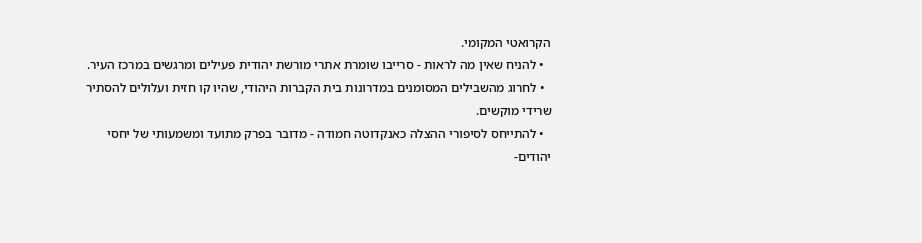הקרואטי המקומי.
  • להניח שאין מה לראות - סרייבו שומרת אתרי מורשת יהודית פעילים ומרגשים במרכז העיר.
  • לחרוג מהשבילים המסומנים במדרונות בית הקברות היהודי, שהיו קו חזית ועלולים להסתיר שרידי מוקשים.
  • להתייחס לסיפורי ההצלה כאנקדוטה חמודה - מדובר בפרק מתועד ומשמעותי של יחסי יהודים-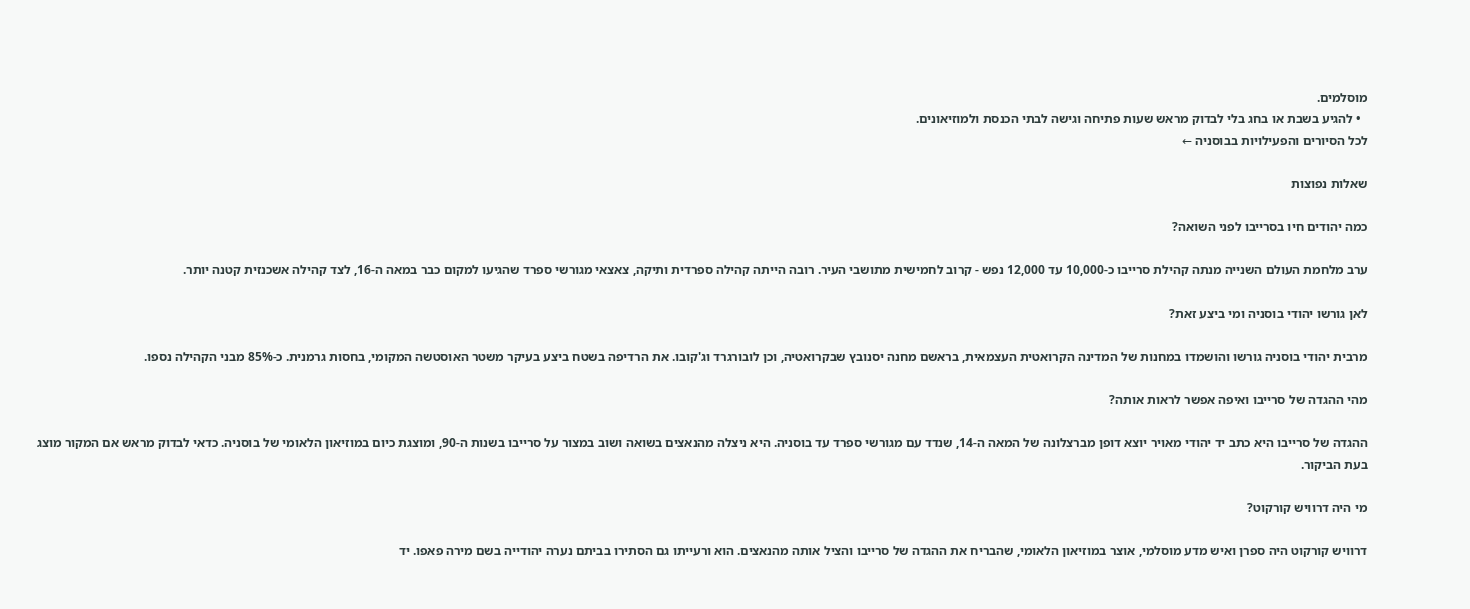מוסלמים.
  • להגיע בשבת או בחג בלי לבדוק מראש שעות פתיחה וגישה לבתי הכנסת ולמוזיאונים.
לכל הסיורים והפעילויות בבוסניה ←

שאלות נפוצות

כמה יהודים חיו בסרייבו לפני השואה?

ערב מלחמת העולם השנייה מנתה קהילת סרייבו כ-10,000 עד 12,000 נפש - קרוב לחמישית מתושבי העיר. רובה הייתה קהילה ספרדית ותיקה, צאצאי מגורשי ספרד שהגיעו למקום כבר במאה ה-16, לצד קהילה אשכנזית קטנה יותר.

לאן גורשו יהודי בוסניה ומי ביצע זאת?

מרבית יהודי בוסניה גורשו והושמדו במחנות של המדינה הקרואטית העצמאית, בראשם מחנה יסנובץ שבקרואטיה, וכן לובורגרד וג'קובו. את הרדיפה בשטח ביצע בעיקר משטר האוסטשה המקומי, בחסות גרמנית. כ-85% מבני הקהילה נספו.

מהי ההגדה של סרייבו ואיפה אפשר לראות אותה?

ההגדה של סרייבו היא כתב יד יהודי מאויר יוצא דופן מברצלונה של המאה ה-14, שנדד עם מגורשי ספרד עד בוסניה. היא ניצלה מהנאצים בשואה ושוב במצור על סרייבו בשנות ה-90, ומוצגת כיום במוזיאון הלאומי של בוסניה. כדאי לבדוק מראש אם המקור מוצג בעת הביקור.

מי היה דרוויש קורקוט?

דרוויש קורקוט היה ספרן ואיש מדע מוסלמי, אוצר במוזיאון הלאומי, שהבריח את ההגדה של סרייבו והציל אותה מהנאצים. הוא ורעייתו גם הסתירו בביתם נערה יהודייה בשם מירה פאפו. יד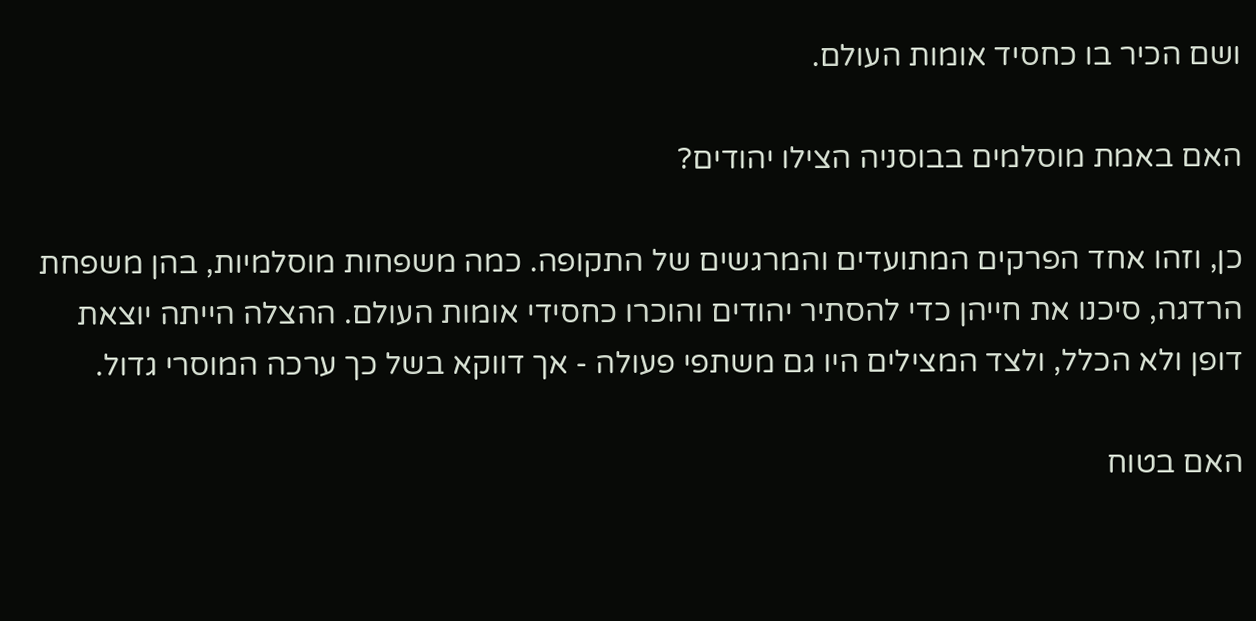ושם הכיר בו כחסיד אומות העולם.

האם באמת מוסלמים בבוסניה הצילו יהודים?

כן, וזהו אחד הפרקים המתועדים והמרגשים של התקופה. כמה משפחות מוסלמיות, בהן משפחת הרדגה, סיכנו את חייהן כדי להסתיר יהודים והוכרו כחסידי אומות העולם. ההצלה הייתה יוצאת דופן ולא הכלל, ולצד המצילים היו גם משתפי פעולה - אך דווקא בשל כך ערכה המוסרי גדול.

האם בטוח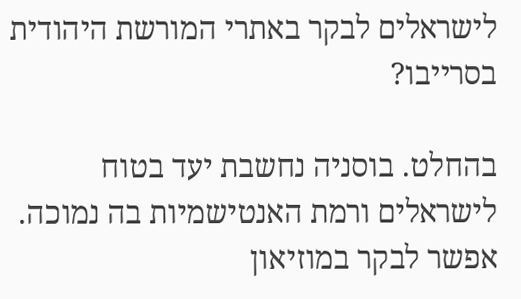לישראלים לבקר באתרי המורשת היהודית בסרייבו?

בהחלט. בוסניה נחשבת יעד בטוח לישראלים ורמת האנטישמיות בה נמוכה. אפשר לבקר במוזיאון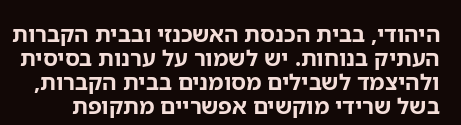היהודי, בבית הכנסת האשכנזי ובבית הקברות העתיק בנוחות. יש לשמור על ערנות בסיסית ולהיצמד לשבילים מסומנים בבית הקברות, בשל שרידי מוקשים אפשריים מתקופת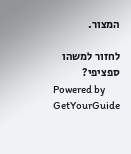המצור.

לחזור למשהו ספציפי?
Powered by GetYourGuide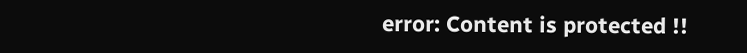error: Content is protected !!